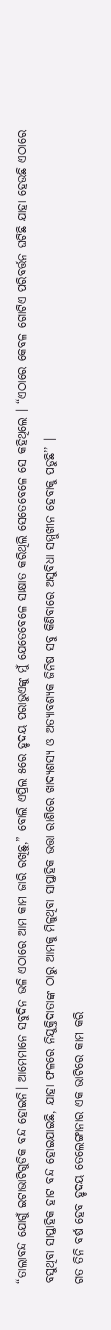“ତାଲାବନ୍ଦ ଯୋଗୁଁ ଇଟାଭାଟିଗୁଡିକ ବନ୍ଦ ହୋଇନି। ଆମେମାନେ ସବୁଦିନ ଭଳି ଏଠାରେ ଆମ କାମ ଜାରି ରଖିଛୁ,” ବୋଲି ଏପ୍ରିଲ ୫ରେ ହୃଦୟ ପରାଭୁଏଙ୍କୁ ମୁଁ ଯେତେବେଳେ ସାକ୍ଷାତ କରିଥିଲି ସେତେବେଳେ ସେ କହିଥିଲେ । “ଏଠାରେ କେବଳ ଗୋଟିଏ ପରିବର୍ତ୍ତନ ଘଟିଛି ଯାହା ହେଉଛି ଏଠାରେ ବସୁଥିବା ସାପ୍ତାହିକ ହାଟ ବନ୍ଦ ହୋଇଯାଇଛି, ଯାହା ଫଳରେ ନିଯୁକ୍ତିଦାତାଙ୍କ ଠାରୁ ଆମକୁ ମିଳୁଥିବା ସାପ୍ତାହିକ ଭତ୍ତା ରାଶିରେ ଖାଦ୍ୟଶସ୍ୟ ଓ ଅତ୍ୟାବଶ୍ୟକ ଜିନିଷ ସବୁ କିଣିବାରେ ଅସୁବିଧା ସମ୍ମୁଖୀନ ହେବାକୁ ପଡୁଛି’’ ।
ଗତ ତିନି ବର୍ଷ ହେବ ହୃଦୟ ତେଲେଙ୍ଗାନାର ଏକ ଭାଟିରେ କାମ କରି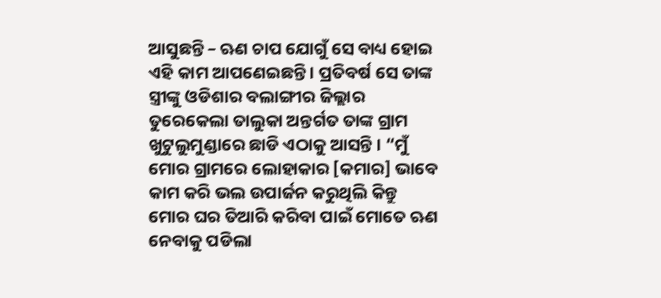ଆସୁଛନ୍ତି – ଋଣ ଚାପ ଯୋଗୁଁ ସେ ବାଧ୍ୟ ହୋଇ ଏହି କାମ ଆପଣେଇଛନ୍ତି । ପ୍ରତିବର୍ଷ ସେ ତାଙ୍କ ସ୍ତ୍ରୀଙ୍କୁ ଓଡିଶାର ବଲାଙ୍ଗୀର ଜିଲ୍ଲାର ତୁରେକେଲା ତାଲୁକା ଅନ୍ତର୍ଗତ ତାଙ୍କ ଗ୍ରାମ ଖୁଟୁଲୁମୁଣ୍ଡାରେ ଛାଡି ଏଠାକୁ ଆସନ୍ତି । “ମୁଁ ମୋର ଗ୍ରାମରେ ଲୋହାକାର [କମାର] ଭାବେ କାମ କରି ଭଲ ଉପାର୍ଜନ କରୁଥିଲି କିନ୍ତୁ ମୋର ଘର ତିଆରି କରିବା ପାଇଁ ମୋତେ ଋଣ ନେବାକୁ ପଡିଲା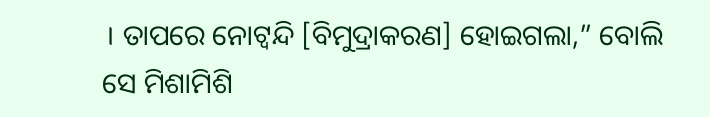। ତାପରେ ନୋଟ୍ବନ୍ଦି [ବିମୁଦ୍ରାକରଣ] ହୋଇଗଲା,” ବୋଲି ସେ ମିଶାମିଶି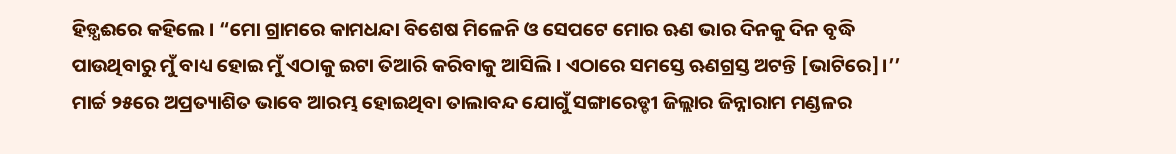ହିଡ଼୍ଧଈରେ କହିଲେ । “ମୋ ଗ୍ରାମରେ କାମଧନ୍ଦା ବିଶେଷ ମିଳେନି ଓ ସେପଟେ ମୋର ଋଣ ଭାର ଦିନକୁ ଦିନ ବୃଦ୍ଧି ପାଉଥିବାରୁ ମୁଁ ବାଧ୍ୟ ହୋଇ ମୁଁ ଏଠାକୁ ଇଟା ତିଆରି କରିବାକୁ ଆସିଲି । ଏଠାରେ ସମସ୍ତେ ଋଣଗ୍ରସ୍ତ ଅଟନ୍ତି [ଭାଟିରେ]।’’
ମାର୍ଚ୍ଚ ୨୫ରେ ଅପ୍ରତ୍ୟାଶିତ ଭାବେ ଆରମ୍ଭ ହୋଇଥିବା ତାଲାବନ୍ଦ ଯୋଗୁଁ ସଙ୍ଗାରେଡ୍ଡୀ ଜିଲ୍ଲାର ଜିନ୍ନାରାମ ମଣ୍ଡଳର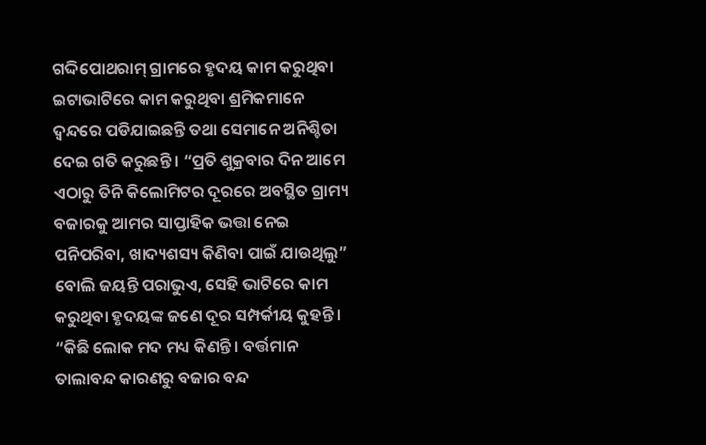ଗଦ୍ଦିପୋଥରାମ୍ ଗ୍ରାମରେ ହୃଦୟ କାମ କରୁଥିବା ଇଟାଭାଟିରେ କାମ କରୁଥିବା ଶ୍ରମିକମାନେ ଦ୍ୱନ୍ଦରେ ପଡିଯାଇଛନ୍ତି ତଥା ସେମାନେ ଅନିଶ୍ଚିତା ଦେଇ ଗତି କରୁଛନ୍ତି । “ପ୍ରତି ଶୁକ୍ରବାର ଦିନ ଆମେ ଏଠାରୁ ତିନି କିଲୋମିଟର ଦୂରରେ ଅବସ୍ଥିତ ଗ୍ରାମ୍ୟ ବଜାରକୁ ଆମର ସାପ୍ତାହିକ ଭତ୍ତା ନେଇ ପନିପରିବା, ଖାଦ୍ୟଶସ୍ୟ କିଣିବା ପାଇଁ ଯାଉଥିଲୁ” ବୋଲି ଜୟନ୍ତି ପରାଭୁଏ, ସେହି ଭାଟିରେ କାମ କରୁଥିବା ହୃଦୟଙ୍କ ଜଣେ ଦୂର ସମ୍ପର୍କୀୟ କୁହନ୍ତି । “କିଛି ଲୋକ ମଦ ମଧ୍ୟ କିଣନ୍ତି । ବର୍ତ୍ତମାନ ତାଲାବନ୍ଦ କାରଣରୁ ବଜାର ବନ୍ଦ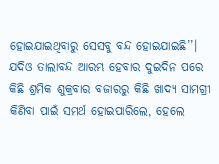ହୋଇଯାଇଥିବାରୁ ସେସବୁ ବନ୍ଦ ହୋଇଯାଇଛି’’।
ଯଦିଓ ତାଲାବନ୍ଦ ଆରମ୍ଭ ହେବାର ଦୁଇଦିନ ପରେ କିଛି ଶ୍ରମିକ ଶୁକ୍ରବାର ବଜାରରୁ କିଛି ଖାଦ୍ୟ ସାମଗ୍ରୀ କିଣିବା ପାଇଁ ସମର୍ଥ ହୋଇପାରିଲେ, ହେଲେ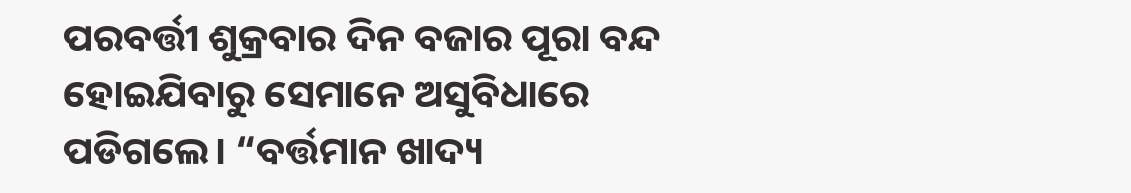ପରବର୍ତ୍ତୀ ଶୁକ୍ରବାର ଦିନ ବଜାର ପୂରା ବନ୍ଦ ହୋଇଯିବାରୁ ସେମାନେ ଅସୁବିଧାରେ ପଡିଗଲେ। “ବର୍ତ୍ତମାନ ଖାଦ୍ୟ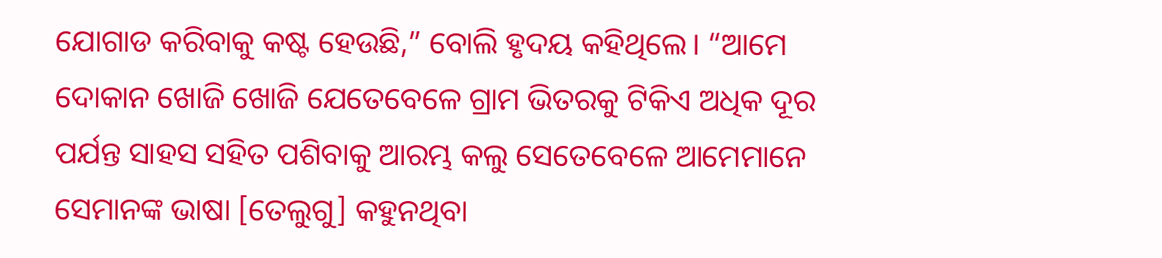ଯୋଗାଡ କରିବାକୁ କଷ୍ଟ ହେଉଛି,” ବୋଲି ହୃଦୟ କହିଥିଲେ। “ଆମେ ଦୋକାନ ଖୋଜି ଖୋଜି ଯେତେବେଳେ ଗ୍ରାମ ଭିତରକୁ ଟିକିଏ ଅଧିକ ଦୂର ପର୍ଯନ୍ତ ସାହସ ସହିତ ପଶିବାକୁ ଆରମ୍ଭ କଲୁ ସେତେବେଳେ ଆମେମାନେ ସେମାନଙ୍କ ଭାଷା [ତେଲୁଗୁ] କହୁନଥିବା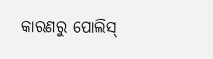କାରଣରୁ ପୋଲିସ୍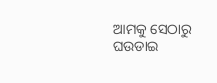ଆମକୁ ସେଠାରୁ ଘଉଡାଇ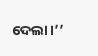ଦେଲା।’’